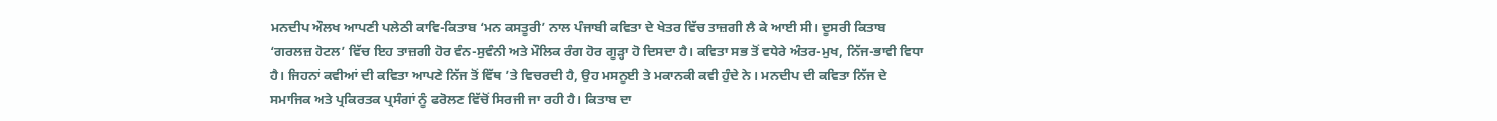ਮਨਦੀਪ ਔਲਖ ਆਪਣੀ ਪਲੇਠੀ ਕਾਵਿ-ਕਿਤਾਬ ‘ਮਨ ਕਸਤੂਰੀ’ ਨਾਲ ਪੰਜਾਬੀ ਕਵਿਤਾ ਦੇ ਖੇਤਰ ਵਿੱਚ ਤਾਜ਼ਗੀ ਲੈ ਕੇ ਆਈ ਸੀ। ਦੂਸਰੀ ਕਿਤਾਬ ‘ਗਰਲਜ਼ ਹੋਟਲ’ ਵਿੱਚ ਇਹ ਤਾਜ਼ਗੀ ਹੋਰ ਵੰਨ-ਸੁਵੰਨੀ ਅਤੇ ਮੌਲਿਕ ਰੰਗ ਹੋਰ ਗੂੜ੍ਹਾ ਹੋ ਦਿਸਦਾ ਹੈ। ਕਵਿਤਾ ਸਭ ਤੋਂ ਵਧੇਰੇ ਅੰਤਰ-ਮੁਖ, ਨਿੱਜ-ਭਾਵੀ ਵਿਧਾ ਹੈ। ਜਿਹਨਾਂ ਕਵੀਆਂ ਦੀ ਕਵਿਤਾ ਆਪਣੇ ਨਿੱਜ ਤੋਂ ਵਿੱਥ ’ਤੇ ਵਿਚਰਦੀ ਹੈ, ਉਹ ਮਸਨੂਈ ਤੇ ਮਕਾਨਕੀ ਕਵੀ ਹੁੰਦੇ ਨੇ। ਮਨਦੀਪ ਦੀ ਕਵਿਤਾ ਨਿੱਜ ਦੇ ਸਮਾਜਿਕ ਅਤੇ ਪ੍ਰਕਿਰਤਕ ਪ੍ਰਸੰਗਾਂ ਨੂੰ ਫਰੋਲਣ ਵਿੱਚੋਂ ਸਿਰਜੀ ਜਾ ਰਹੀ ਹੈ। ਕਿਤਾਬ ਦਾ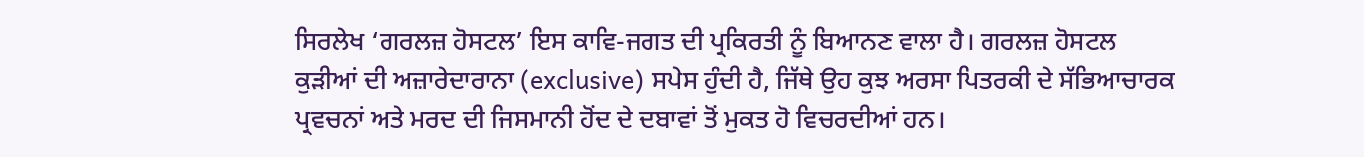ਸਿਰਲੇਖ ‘ਗਰਲਜ਼ ਹੋਸਟਲ’ ਇਸ ਕਾਵਿ-ਜਗਤ ਦੀ ਪ੍ਰਕਿਰਤੀ ਨੂੰ ਬਿਆਨਣ ਵਾਲਾ ਹੈ। ਗਰਲਜ਼ ਹੋਸਟਲ ਕੁੜੀਆਂ ਦੀ ਅਜ਼ਾਰੇਦਾਰਾਨਾ (exclusive) ਸਪੇਸ ਹੁੰਦੀ ਹੈ, ਜਿੱਥੇ ਉਹ ਕੁਝ ਅਰਸਾ ਪਿਤਰਕੀ ਦੇ ਸੱਭਿਆਚਾਰਕ ਪ੍ਰਵਚਨਾਂ ਅਤੇ ਮਰਦ ਦੀ ਜਿਸਮਾਨੀ ਹੋਂਦ ਦੇ ਦਬਾਵਾਂ ਤੋਂ ਮੁਕਤ ਹੋ ਵਿਚਰਦੀਆਂ ਹਨ।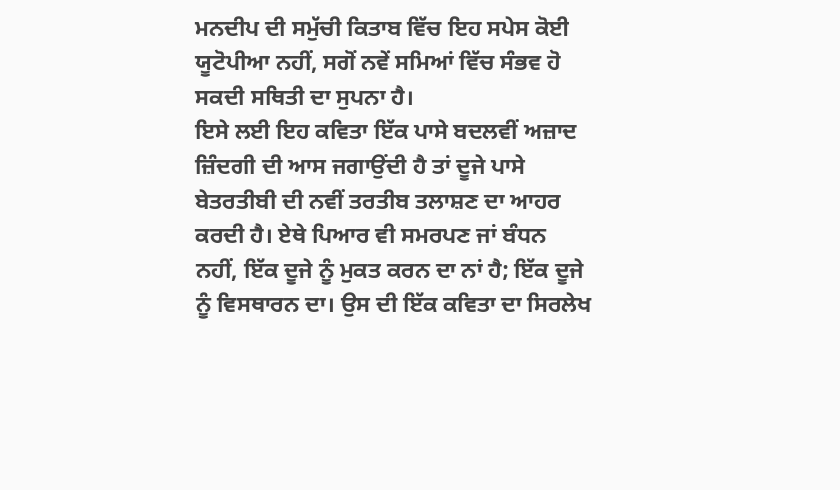ਮਨਦੀਪ ਦੀ ਸਮੁੱਚੀ ਕਿਤਾਬ ਵਿੱਚ ਇਹ ਸਪੇਸ ਕੋਈ ਯੂਟੋਪੀਆ ਨਹੀਂ, ਸਗੋਂ ਨਵੇਂ ਸਮਿਆਂ ਵਿੱਚ ਸੰਭਵ ਹੋ ਸਕਦੀ ਸਥਿਤੀ ਦਾ ਸੁਪਨਾ ਹੈ।
ਇਸੇ ਲਈ ਇਹ ਕਵਿਤਾ ਇੱਕ ਪਾਸੇ ਬਦਲਵੀਂ ਅਜ਼ਾਦ ਜ਼ਿੰਦਗੀ ਦੀ ਆਸ ਜਗਾਉਂਦੀ ਹੈ ਤਾਂ ਦੂਜੇ ਪਾਸੇ ਬੇਤਰਤੀਬੀ ਦੀ ਨਵੀਂ ਤਰਤੀਬ ਤਲਾਸ਼ਣ ਦਾ ਆਹਰ ਕਰਦੀ ਹੈ। ਏਥੇ ਪਿਆਰ ਵੀ ਸਮਰਪਣ ਜਾਂ ਬੰਧਨ ਨਹੀਂ, ਇੱਕ ਦੂਜੇ ਨੂੰ ਮੁਕਤ ਕਰਨ ਦਾ ਨਾਂ ਹੈ; ਇੱਕ ਦੂਜੇ ਨੂੰ ਵਿਸਥਾਰਨ ਦਾ। ਉਸ ਦੀ ਇੱਕ ਕਵਿਤਾ ਦਾ ਸਿਰਲੇਖ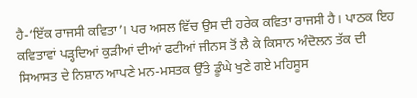ਹੈ-‘ਇੱਕ ਰਾਜਸੀ ਕਵਿਤਾ’। ਪਰ ਅਸਲ ਵਿੱਚ ਉਸ ਦੀ ਹਰੇਕ ਕਵਿਤਾ ਰਾਜਸੀ ਹੈ। ਪਾਠਕ ਇਹ ਕਵਿਤਾਵਾਂ ਪੜ੍ਹਦਿਆਂ ਕੁੜੀਆਂ ਦੀਆਂ ਫਟੀਆਂ ਜੀਨਸ ਤੋਂ ਲੈ ਕੇ ਕਿਸਾਨ ਅੰਦੋਲਨ ਤੱਕ ਦੀ ਸਿਆਸਤ ਦੇ ਨਿਸ਼ਾਨ ਆਪਣੇ ਮਨ-ਮਸਤਕ ਉੱਤੇ ਡੂੰਘੇ ਖੁਣੇ ਗਏ ਮਹਿਸੂਸ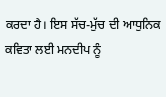ਕਰਦਾ ਹੈ। ਇਸ ਸੱਚ-ਮੁੱਚ ਦੀ ਆਧੁਨਿਕ ਕਵਿਤਾ ਲਈ ਮਨਦੀਪ ਨੂੰ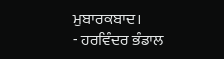ਮੁਬਾਰਕਬਾਦ।
- ਹਰਵਿੰਦਰ ਭੰਡਾਲ